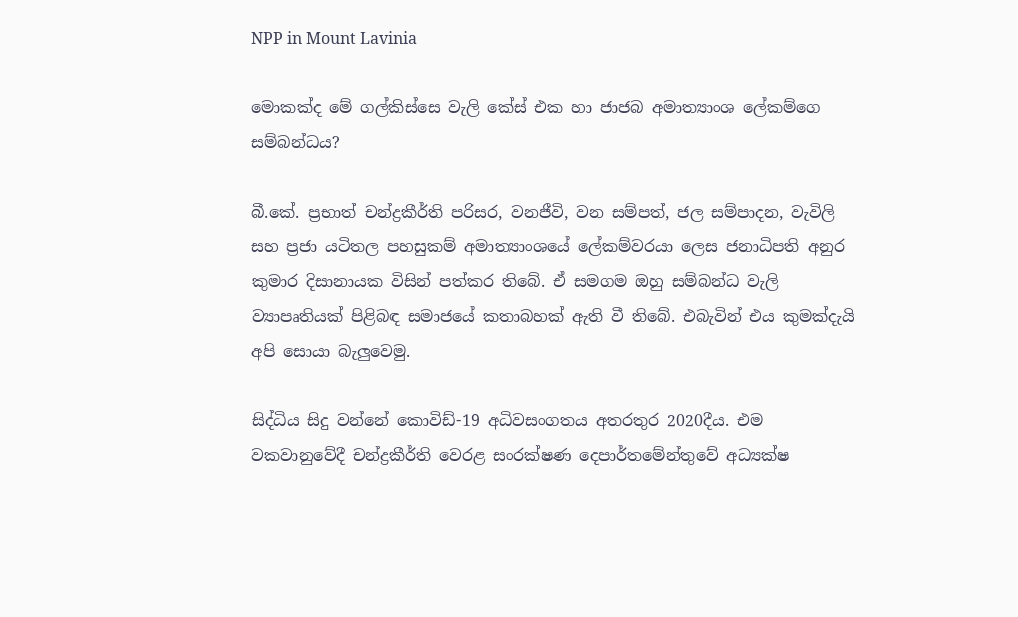NPP in Mount Lavinia

මොකක්ද මේ ගල්කිස්සෙ වැලි කේස් එක හා ජාජබ අමාත්‍යාංශ ලේකම්ගෙ සම්බන්ධය?

බී.කේ. ප්‍රභාත් චන්ද්‍රකීර්ති පරිසර, වනජීවි, වන සම්පත්, ජල සම්පාදන, වැවිලි සහ ප්‍රජා යටිතල පහසුකම් අමාත්‍යාංශයේ ලේකම්වරයා ලෙස ජනාධිපති අනුර කුමාර දිසානායක විසින් පත්කර තිබේ. ඒ සමගම ඔහු සම්බන්ධ වැලි ව්‍යාපෘතියක් පිළිබඳ සමාජයේ කතාබහක් ඇති වී තිබේ. එබැවින් එය කුමක්දැයි අපි සොයා බැලුවෙමු.

සිද්ධිය සිදු වන්නේ කොවිඩ්-19 අධිවසංගතය අතරතුර 2020දීය. එම වකවානුවේදී චන්ද්‍රකීර්ති වෙරළ සංරක්ෂණ දෙපාර්තමේන්තුවේ අධ්‍යක්ෂ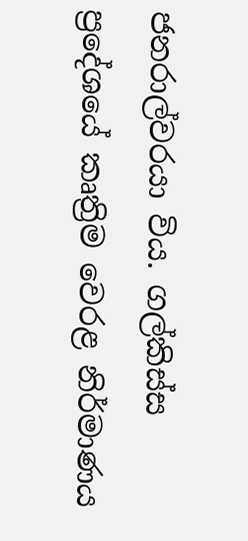ජනරාල්වරයා විය. ගල්කිස්ස ප්‍රදේශයේ කෘත්‍රිම වෙරළ නිර්මාණය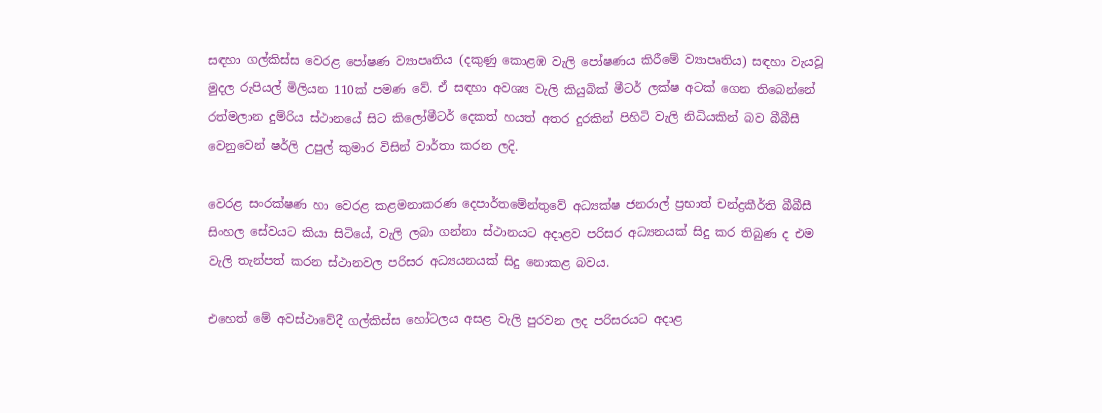සඳහා ගල්කිස්ස වෙරළ පෝෂණ ව්‍යාපෘතිය (දකුණු කොළඹ වැලි පෝෂණය කිරීමේ ව්‍යාපෘතිය) සඳහා වැයවූ මුදල රුපියල් මිලියන 110ක් පමණ වේ. ඒ සඳහා අවශ්‍ය වැලි කියුබික් මීටර් ලක්ෂ අටක් ගෙන තිබෙන්නේ රත්මලාන දුම්රිය ස්ථානයේ සිට කිලෝමීටර් දෙකත් හයත් අතර දුරකින් පිහිටි වැලි නිධියකින් බව බීබීසී වෙනුවෙන් ෂර්ලි උපුල් කුමාර විසින් වාර්තා කරන ලදි.

වෙරළ සංරක්ෂණ හා වෙරළ කළමනාකරණ දෙපාර්තමේන්තුවේ අධ්‍යක්ෂ ජනරාල් ප්‍රභාත් චන්ද්‍රකීර්ති බීබීසී සිංහල සේවයට කියා සිටියේ, වැලි ලබා ගන්නා ස්ථානයට අදාළව පරිසර අධ්‍යනයක් සිදු කර තිබුණ ද එම වැලි තැන්පත් කරන ස්ථානවල පරිසර අධ්‍යයනයක් සිදු නොකළ බවය.

එහෙත් මේ අවස්ථාවේදී ගල්කිස්ස හෝටලය අසළ වැලි පුරවන ලද පරිසරයට අදාළ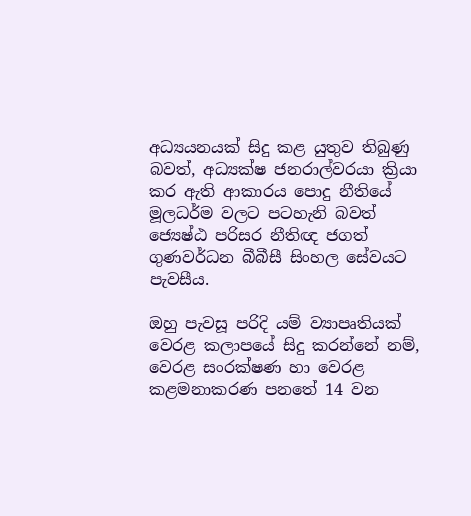අධ්‍යයනයක් සිදු කළ යුතුව තිබුණු බවත්, අධ්‍යක්ෂ ජනරාල්වරයා ක්‍රියා කර ඇති ආකාරය පොදු නීතියේ මූලධර්ම වලට පටහැනි බවත් ජ්‍යෙෂ්ඨ පරිසර නීතිඥ ජගත් ගුණවර්ධන බීබීසී සිංහල සේවයට පැවසීය.

ඔහු පැවසූ පරිදි යම් ව්‍යාපෘතියක් වෙරළ කලාපයේ සිදු කරන්නේ නම්, වෙරළ සංරක්ෂණ හා වෙරළ කළමනාකරණ පනතේ 14 වන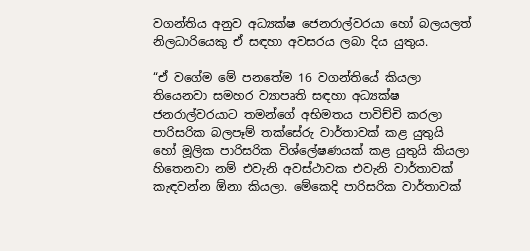වගන්තිය අනුව අධ්‍යක්ෂ ජෙනරාල්වරයා හෝ බලයලත් නිලධාරියෙකු ඒ සඳහා අවසරය ලබා දිය යුතුය.

“ඒ වගේම මේ පනතේම 16 වගන්තියේ කියලා තියෙනවා සමහර ව්‍යාපෘති සඳහා අධ්‍යක්ෂ ජනරාල්වරයාට තමන්ගේ අභිමතය පාවිච්චි කරලා පාරිසරික බලපෑම් තක්සේරු වාර්තාවක් කළ යුතුයි හෝ මූලික පාරිසරික විශ්ලේෂණයක් කළ යුතුයි කියලා හිතෙනවා නම් එවැනි අවස්ථාවක එවැනි වාර්තාවක් කැඳවන්න ඕනා කියලා. මේකෙදි පාරිසරික වාර්තාවක්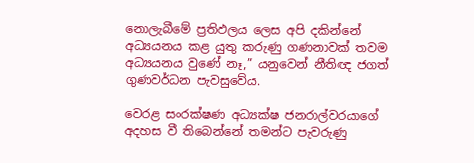නොලැබීමේ ප්‍රතිඵලය ලෙස අපි දකින්නේ අධ්‍යයනය කළ යුතු කරුණු ගණනාවක් තවම අධ්‍යයනය වුණේ නෑ,” යනුවෙන් නීතිඥ ජගත් ගුණවර්ධන පැවසුවේය.

වෙරළ සංරක්ෂණ අධ්‍යක්ෂ ජනරාල්වරයාගේ අදහස වී තිබෙන්නේ තමන්ට පැවරුණු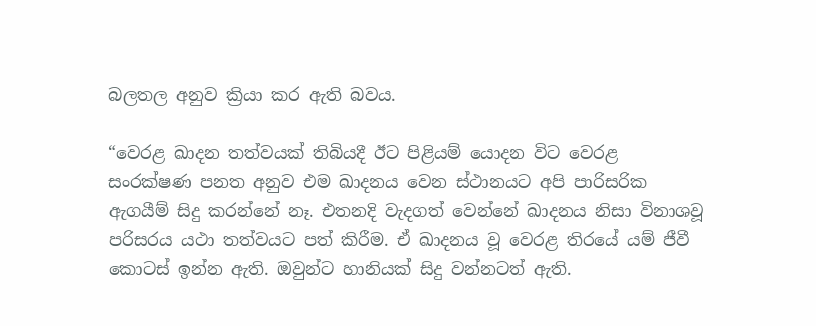බලතල අනුව ක්‍රියා කර ඇති බවය.

“වෙරළ ඛාදන තත්වයක් තිබියදී ඊට පිළියම් යොදන විට වෙරළ සංරක්ෂණ පනත අනුව එම ඛාදනය වෙන ස්ථානයට අපි පාරිසරික ඇගයීම් සිදු කරන්නේ නෑ. එතනදි වැදගත් වෙන්නේ ඛාදනය නිසා විනාශවූ පරිසරය යථා තත්වයට පත් කිරීම. ඒ ඛාදනය වූ වෙරළ තිරයේ යම් ජීවී කොටස් ඉන්න ඇති. ඔවුන්ට හානියක් සිදු වන්නටත් ඇති.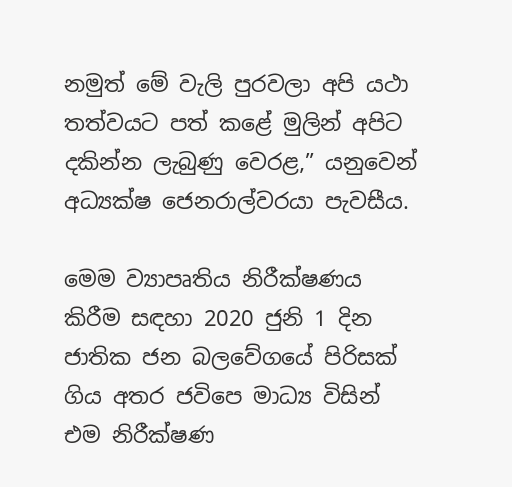නමුත් මේ වැලි පුරවලා අපි යථා තත්වයට පත් කළේ මුලින් අපිට දකින්න ලැබුණු වෙරළ,” යනුවෙන් අධ්‍යක්ෂ ජෙනරාල්වරයා පැවසීය.

මෙම ව්‍යාපෘතිය නිරීක්ෂණය කිරීම සඳහා 2020 ජුනි 1 දින ජාතික ජන බලවේගයේ පිරිසක් ගිය අතර ජවිපෙ මාධ්‍ය විසින් එම නිරීක්ෂණ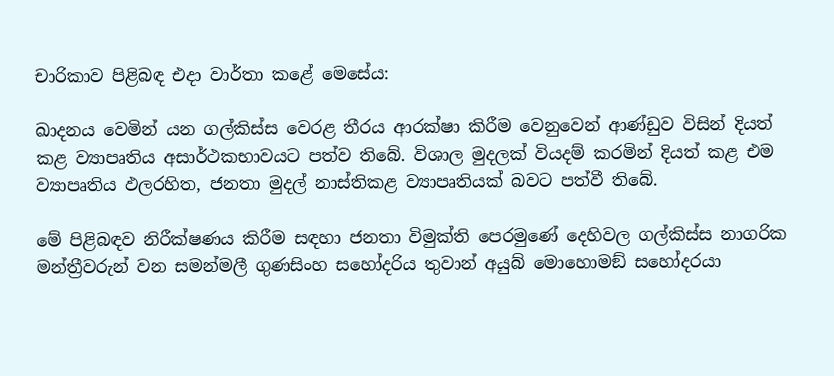චාරිකාව පිළිබඳ එදා වාර්තා කළේ මෙසේය:

ඛාදනය වෙමින් යන ගල්කිස්ස වෙරළ තීරය ආරක්ෂා කිරීම වෙනුවෙන් ආණ්ඩුව විසින් දියත් කළ ව්‍යාපෘතිය අසාර්ථකභාවයට පත්ව තිබේ. විශාල මුදලක් වියදම් කරමින් දියත් කළ එම ව්‍යාපෘතිය ඵලරහිත, ජනතා මුදල් නාස්තිකළ ව්‍යාපෘතියක් බවට පත්වී තිබේ.

මේ පිළිබඳව නිරීක්ෂණය කිරීම සඳහා ජනතා විමුක්ති පෙරමුණේ දෙහිවල ගල්කිස්ස නාගරික මන්ත්‍රීවරුන් වන සමන්මලී ගුණසිංහ සහෝදරිය තුවාන් අයුබ් මොහොමඞ් සහෝදරයා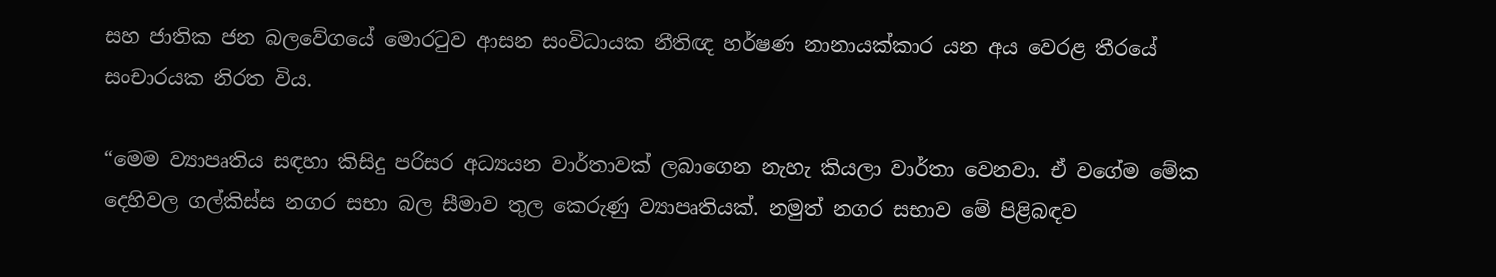සහ ජාතික ජන බලවේගයේ මොරටුව ආසන සංවිධායක නීතිඥ හර්ෂණ නානායක්කාර යන අය වෙරළ තීරයේ සංචාරයක නිරත විය.

“මෙම ව්‍යාපෘතිය සඳහා කිසිදු පරිසර අධ්‍යයන වාර්තාවක් ලබාගෙන නැහැ කියලා වාර්තා වෙනවා. ඒ වගේම මේක දෙහිවල ගල්කිස්ස නගර සභා බල සීමාව තුල කෙරුණු ව්‍යාපෘතියක්. නමුත් නගර සභාව මේ පිළිබඳව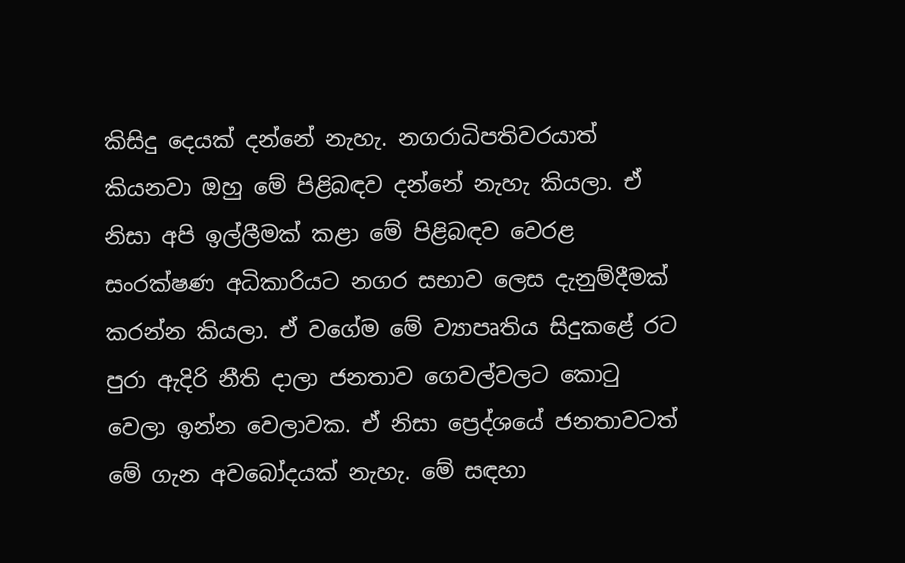කිසිදු දෙයක් දන්නේ නැහැ. නගරාධිපතිවරයාත් කියනවා ඔහු මේ පිළිබඳව දන්නේ නැහැ කියලා. ඒ නිසා අපි ඉල්ලීමක් කළා මේ පිළිබඳව වෙරළ සංරක්ෂණ අධිකාරියට නගර සභාව ලෙස දැනුම්දීමක් කරන්න කියලා. ඒ වගේම මේ ව්‍යාපෘතිය සිදුකළේ රට පුරා ඇදිරි නීති දාලා ජනතාව ගෙවල්වලට කොටු වෙලා ඉන්න වෙලාවක. ඒ නිසා ප්‍රෙද්ශයේ ජනතාවටත් මේ ගැන අවබෝදයක් නැහැ. මේ සඳහා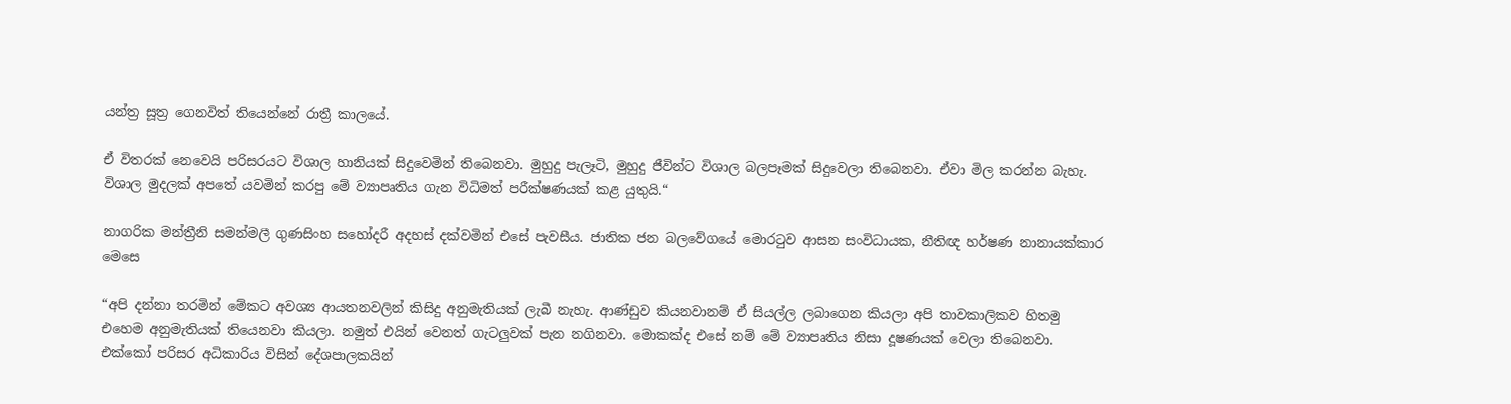යන්ත්‍ර සූත්‍ර ගෙනවිත් තියෙන්නේ රාත්‍රී කාලයේ.

ඒ විතරක් නෙවෙයි පරිසරයට විශාල හානියක් සිදුවෙමින් තිබෙනවා. මුහුදු පැලෑටි, මුහුදු ජීවින්ට විශාල බලපෑමක් සිදුවෙලා තිබෙනවා. ඒවා මිල කරන්න බැහැ. විශාල මුදලක් අපතේ යවමින් කරපු මේ ව්‍යාපෘතිය ගැන විධිමත් පරීක්ෂණයක් කළ යුතුයි.“

නාගරික මන්ත්‍රීනි සමන්මලී ගුණසිංහ සහෝදරී අදහස් දක්වමින් එසේ පැවසීය. ජාතික ජන බලවේගයේ මොරටුව ආසන සංවිධායක, නීතිඥ හර්ෂණ නානායක්කාර මෙසෙ

“අපි දන්නා තරමින් මේකට අවශ්‍ය ආයතනවලින් කිසිදු අනුමැතියක් ලැබී නැහැ. ආණ්ඩුව කියනවානම් ඒ සියල්ල ලබාගෙන කියලා අපි තාවකාලිකව හිතමු එහෙම අනුමැතියක් තියෙනවා කියලා. නමුත් එයින් වෙනත් ගැටලුවක් පැන නගිනවා. මොකක්ද එසේ නම් මේ ව්‍යාපෘතිය නිසා දූෂණයක් වෙලා තිබෙනවා. එක්කෝ පරිසර අධිකාරිය විසින් දේශපාලකයින්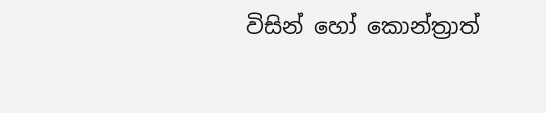විසින් හෝ කොන්ත්‍රාත්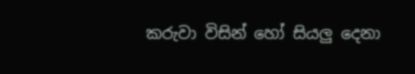කරුවා විසින් හෝ සියලු දෙනා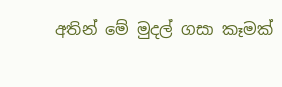අතින් මේ මුදල් ගසා කෑමක්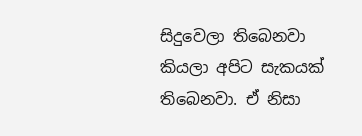සිදුවෙලා තිබෙනවා කියලා අපිට සැකයක් තිබෙනවා. ඒ නිසා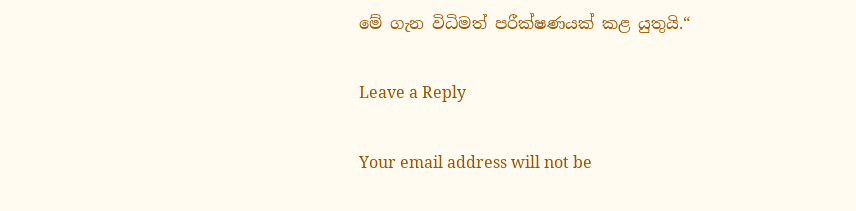මේ ගැන විධිමත් පරීක්ෂණයක් කළ යුතුයි.“

Leave a Reply

Your email address will not be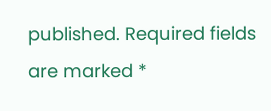published. Required fields are marked *